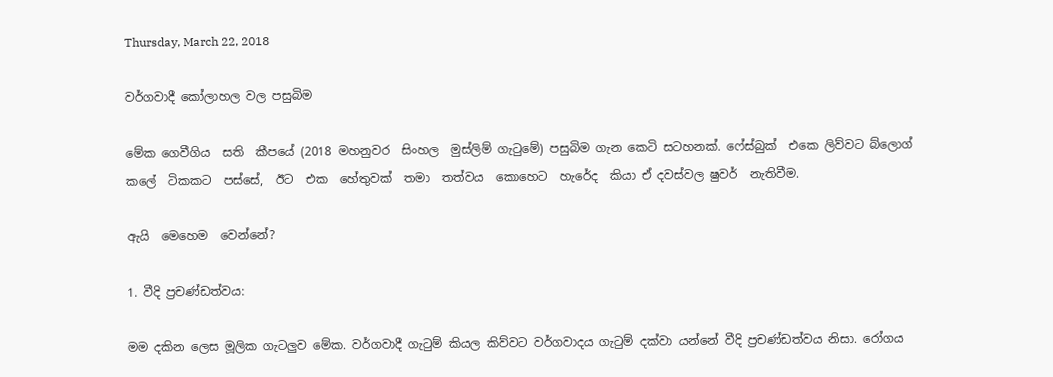Thursday, March 22, 2018

වර්ගවාදී කෝලාහල වල පසුබිම

මේක ගෙවීගිය  සති  කීපයේ (2018 මහනුවර  සිංහල  මුස්ලිම් ගැටුමේ) පසුබිම ගැන කෙටි සටහනක්. ෆේස්බුක්  එකෙ ලිව්වට බ්ලොග්  කලේ  ටිකකට  පස්සේ,  ඊට  එක  හේතුවක්  තමා  තත්වය  කොහෙට  හැරේද  කියා ඒ දවස්වල ෂුවර්  නැතිවීම.

ඇයි  මෙහෙම  වෙන්නේ?

1. වීදි ප්‍රචණ්ඩත්වය:

මම දකින ලෙස මූලික ගැටලුව මේක. වර්ගවාදී ගැටුම් කියල කිව්වට වර්ගවාදය ගැටුම් දක්වා යන්නේ වීදි ප්‍රචණ්ඩත්වය නිසා. රෝගය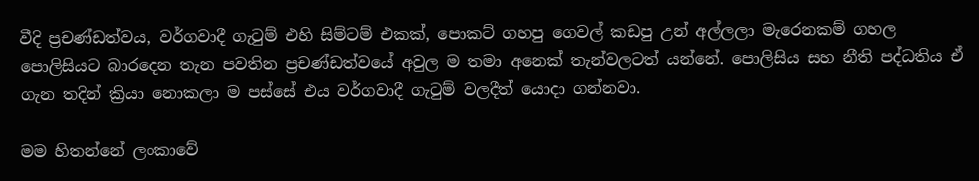වීදි ප්‍රචණ්ඩත්වය, වර්ගවාදී ගැටුම් එහි සිම්ටම් එකක්, පොකට් ගහපු ගෙවල් කඩපු උන් අල්ලලා මැරෙනකම් ගහල පොලිසියට බාරදෙන තැන පවතින ප්‍රචණ්ඩත්වයේ අවුල ම තමා අනෙක් තැන්වලටත් යන්නේ. පොලිසිය සහ නීති පද්ධතිය ඒ ගැන තදින් ක්‍රියා නොකලා ම පස්සේ එය වර්ගවාදී ගැටුම් වලදීත් යොදා ගන්නවා.

මම හිතන්නේ ලංකාවේ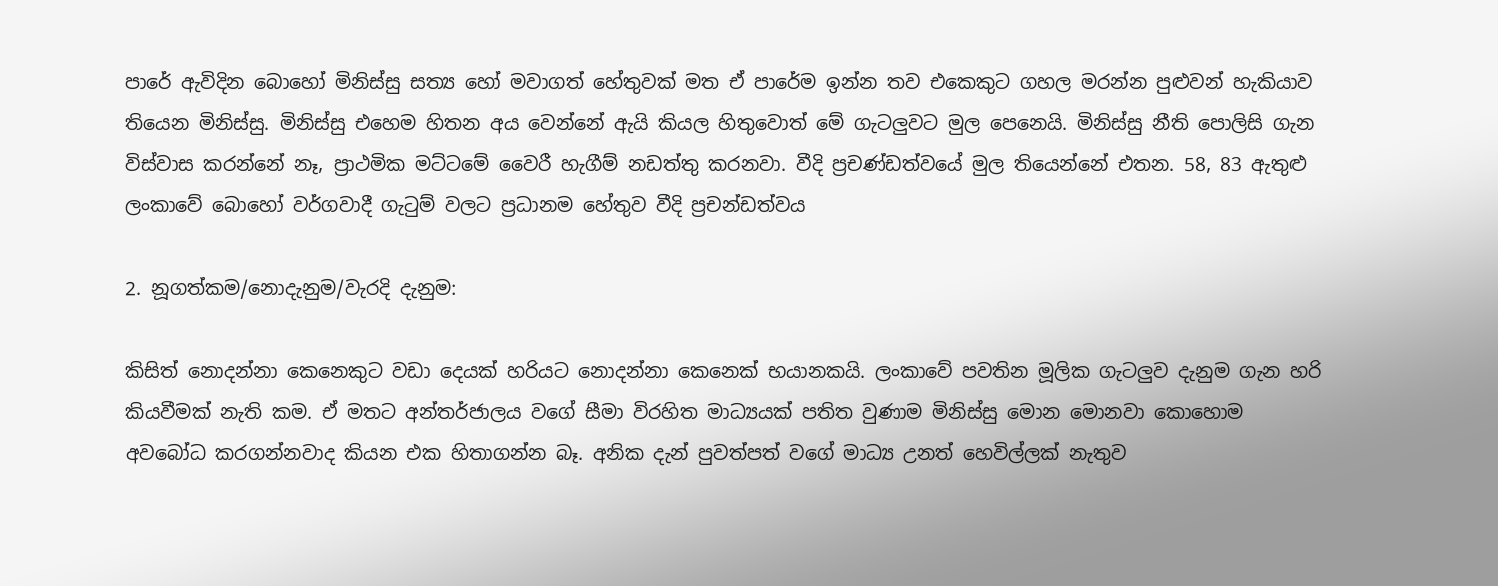පාරේ ඇවිදින බොහෝ මිනිස්සු සත්‍ය හෝ මවාගත් හේතුවක් මත ඒ පාරේම ඉන්න තව එකෙකුට ගහල මරන්න පුළුවන් හැකියාව තියෙන මිනිස්සු. මිනිස්සු එහෙම හිතන අය වෙන්නේ ඇයි කියල හිතුවොත් මේ ගැටලුවට මුල පෙනෙයි. මිනිස්සු නීති පොලිසි ගැන විස්වාස කරන්නේ නෑ, ප්‍රාථමික මට්ටමේ වෛරී හැගීම් නඩත්තු කරනවා. වීදි ප්‍රචණ්ඩත්වයේ මුල තියෙන්නේ එතන. 58, 83 ඇතුළු ලංකාවේ බොහෝ වර්ගවාදී ගැටුම් වලට ප්‍රධානම හේතුව වීදි ප්‍රචන්ඩත්වය

2. නූගත්කම/නොදැනුම/වැරදි දැනුම:

කිසිත් නොදන්නා කෙනෙකුට වඩා දෙයක් හරියට නොදන්නා කෙනෙක් භයානකයි. ලංකාවේ පවතින මූලික ගැටලුව දැනුම ගැන හරි කියවීමක් නැති කම. ඒ මතට අන්තර්ජාලය වගේ සීමා විරහිත මාධ්‍යයක් පතිත වුණාම මිනිස්සු මොන මොනවා කොහොම අවබෝධ කරගන්නවාද කියන එක හිතාගන්න බෑ. අනික දැන් පුවත්පත් වගේ මාධ්‍ය උනත් හෙවිල්ලක් නැතුව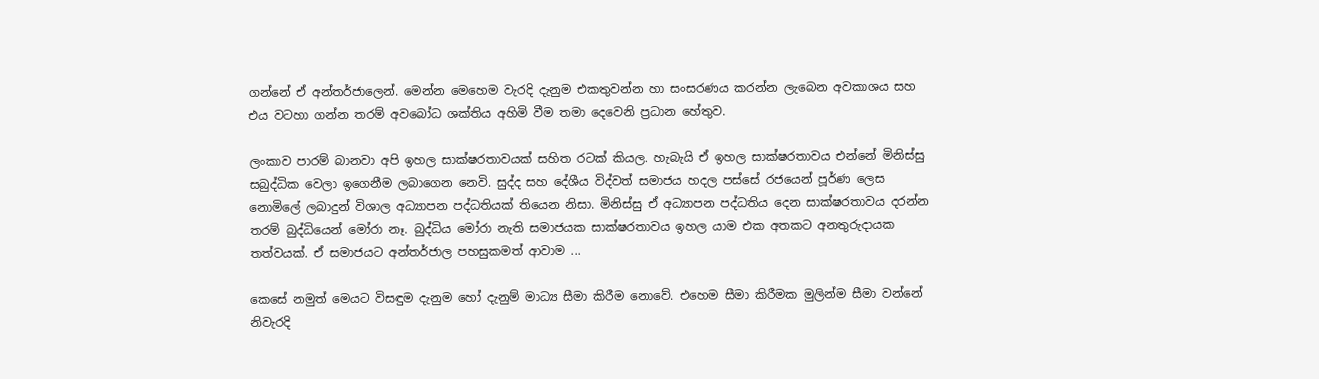ගන්නේ ඒ අන්තර්ජාලෙන්. මෙන්න මෙහෙම වැරදි දැනුම එකතුවන්න හා සංසරණය කරන්න ලැබෙන අවකාශය සහ එය වටහා ගන්න තරම් අවබෝධ ශක්තිය අහිමි වීම තමා දෙවෙනි ප්‍රධාන හේතුව.

ලංකාව පාරම් බානවා අපි ඉහල සාක්ෂරතාවයක් සහිත රටක් කියල. හැබැයි ඒ ඉහල සාක්ෂරතාවය එන්නේ මිනිස්සු සබුද්ධික වෙලා ඉගෙනීම ලබාගෙන නෙවි. සුද්ද සහ දේශීය විද්වත් සමාජය හදල පස්සේ රජයෙන් පූර්ණ ලෙස නොමිලේ ලබාදුන් විශාල අධ්‍යාපන පද්ධතියක් තියෙන නිසා. මිනිස්සු ඒ අධ්‍යාපන පද්ධතිය දෙන සාක්ෂරතාවය දරන්න තරම් බුද්ධියෙන් මෝරා නෑ. බුද්ධිය මෝරා නැති සමාජයක සාක්ෂරතාවය ඉහල යාම එක අතකට අනතුරුදායක තත්වයක්. ඒ සමාජයට අන්තර්ජාල පහසුකමත් ආවාම ...

කෙසේ නමුත් මෙයට විසඳුම දැනුම හෝ දැනුම් මාධ්‍ය සීමා කිරීම නොවේ. එහෙම සීමා කිරීමක මුලින්ම සීමා වන්නේ නිවැරදි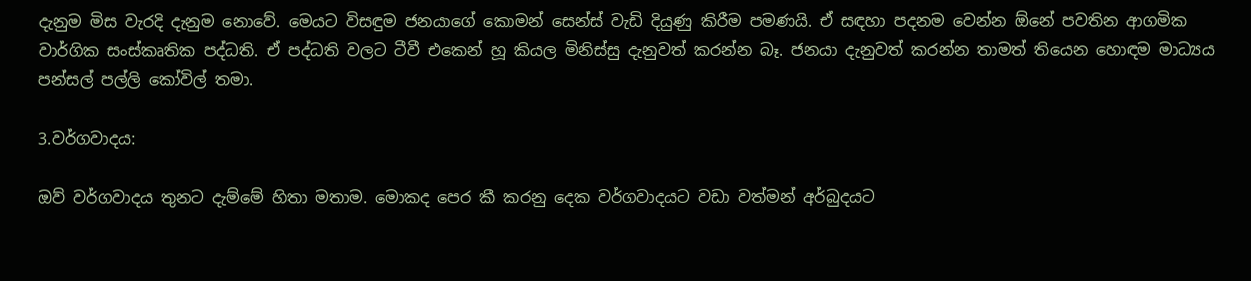දැනුම මිස වැරදි දැනුම නොවේ. මෙයට විසඳුම ජනයාගේ කොමන් සෙන්ස් වැඩි දියුණු කිරීම පමණයි. ඒ සඳහා පදනම වෙන්න ඕනේ පවතින ආගමික වාර්ගික සංස්කෘතික පද්ධති. ඒ පද්ධති වලට ටීවී එකෙන් හූ කියල මිනිස්සු දැනුවත් කරන්න බෑ. ජනයා දැනුවත් කරන්න තාමත් තියෙන හොඳම මාධ්‍යය පන්සල් පල්ලි කෝවිල් තමා.

3.වර්ගවාදය:

ඔව් වර්ගවාදය තුනට දැම්මේ හිතා මතාම. මොකද පෙර කී කරනු දෙක වර්ගවාදයට වඩා වත්මන් අර්බුදයට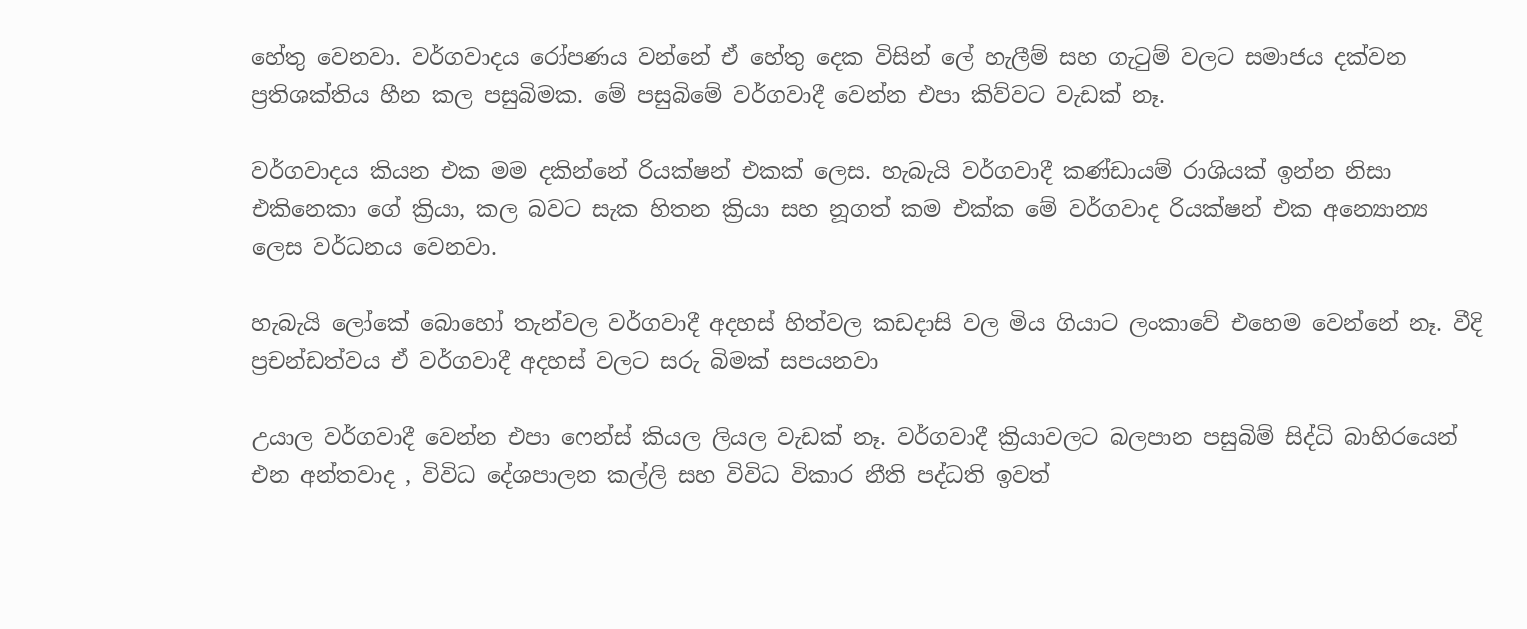හේතු වෙනවා. වර්ගවාදය රෝපණය වන්නේ ඒ හේතු දෙක විසින් ලේ හැලීම් සහ ගැටුම් වලට සමාජය දක්වන ප්‍රතිශක්තිය හීන කල පසුබිමක. මේ පසුබිමේ වර්ගවාදී වෙන්න එපා කිව්වට වැඩක් නෑ.

වර්ගවාදය කියන එක මම දකින්නේ රියක්ෂන් එකක් ලෙස. හැබැයි වර්ගවාදී කණ්ඩායම් රාශියක් ඉන්න නිසා එකිනෙකා ගේ ක්‍රියා, කල බවට සැක හිතන ක්‍රියා සහ නූගත් කම එක්ක මේ වර්ගවාද රියක්ෂන් එක අන්‍යොන්‍ය ලෙස වර්ධනය වෙනවා.

හැබැයි ලෝකේ බොහෝ තැන්වල වර්ගවාදී අදහස් හිත්වල කඩදාසි වල මිය ගියාට ලංකාවේ එහෙම වෙන්නේ නෑ. වීදි ප්‍රචන්ඩත්වය ඒ වර්ගවාදී අදහස් වලට සරු බිමක් සපයනවා

උයාල වර්ගවාදී වෙන්න එපා ෆෙන්ස් කියල ලියල වැඩක් නෑ. වර්ගවාදී ක්‍රියාවලට බලපාන පසුබිම් සිද්ධි බාහිරයෙන් එන අන්තවාද , විවිධ දේශපාලන කල්ලි සහ විවිධ විකාර නීති පද්ධති ඉවත්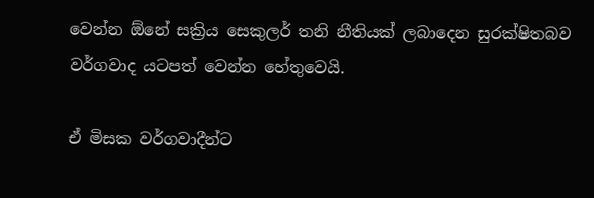වෙන්න ඕනේ සක්‍රිය සෙකුලර් තනි නීතියක් ලබාදෙන සුරක්ෂිතබව වර්ගවාද යටපත් වෙන්න හේතුවෙයි.

ඒ මිසක වර්ගවාදීන්ට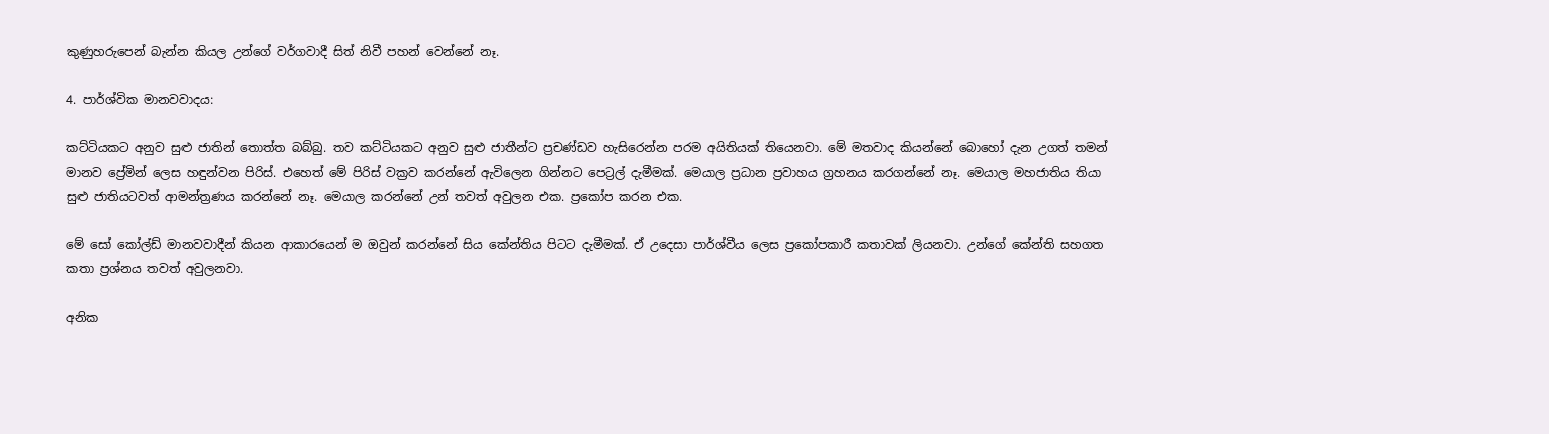කුණුහරුපෙන් බැන්න කියල උන්ගේ වර්ගවාදී සිත් නිවී පහන් වෙන්නේ නෑ.

4. පාර්ශ්වික මානවවාදය:

කට්ටියකට අනුව සුළු ජාතින් තොත්ත බබ්බු. තව කට්ටියකට අනුව සුළු ජාතීන්ට ප්‍රචණ්ඩව හැසිරෙන්න පරම අයිතියක් තියෙනවා. මේ මතවාද කියන්නේ බොහෝ දැන උගත් තමන් මානව ප්‍රේමින් ලෙස හඳුන්වන පිරිස්. එහෙත් මේ පිරිස් වක්‍රව කරන්නේ ඇවිලෙන ගින්නට පෙට්‍රල් දැමීමක්. මෙයාල ප්‍රධාන ප්‍රවාහය ග්‍රහනය කරගන්නේ නෑ. මෙයාල මහජාතිය තියා සුළු ජාතියටවත් ආමන්ත්‍රණය කරන්නේ නෑ. මෙයාල කරන්නේ උන් තවත් අවුලන එක. ප්‍රකෝප කරන එක.

මේ සෝ කෝල්ඩ් මානවවාදීන් කියන ආකාරයෙන් ම ඔවුන් කරන්නේ සිය කේන්තිය පිටට දැමීමක්. ඒ උදෙසා පාර්ශ්වීය ලෙස ප්‍රකෝපකාරී කතාවක් ලියනවා. උන්ගේ කේන්ති සහගත කතා ප්‍රශ්නය තවත් අවුලනවා.

අනික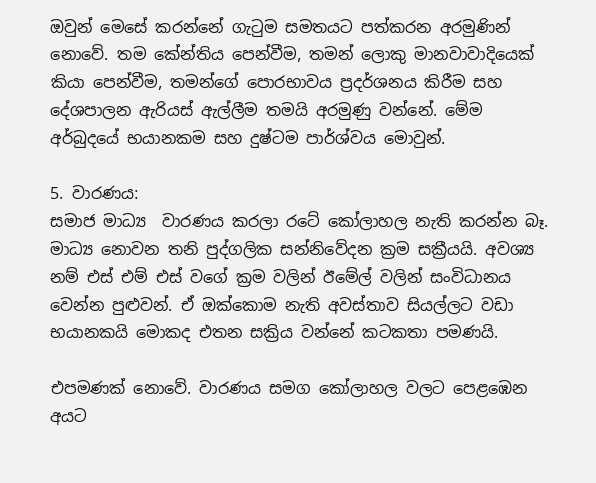ඔවුන් මෙසේ කරන්නේ ගැටුම සමතයට පත්කරන අරමුණින් නොවේ. තම කේන්තිය පෙන්වීම, තමන් ලොකු මානවාවාදියෙක් කියා පෙන්වීම, තමන්ගේ පොරභාවය ප්‍රදර්ශනය කිරීම සහ දේශපාලන ඇරියස් ඇල්ලීම තමයි අරමුණු වන්නේ. මේම අර්බුදයේ භයානකම සහ දුෂ්ටම පාර්ශ්වය මොවුන්.

5. වාරණය:
සමාජ මාධ්‍ය  වාරණය කරලා රටේ කෝලාහල නැති කරන්න බෑ. මාධ්‍ය නොවන තනි පුද්ගලික සන්නිවේදන ක්‍රම සක්‍රීයයි. අවශ්‍ය නම් එස් එම් එස් වගේ ක්‍රම වලින් ඊමේල් වලින් සංවිධානය වෙන්න පුළුවන්. ඒ ඔක්කොම නැති අවස්තාව සියල්ලට වඩා භයානකයි මොකද එතන සක්‍රිය වන්නේ කටකතා පමණයි.

එපමණක් නොවේ. වාරණය සමග කෝලාහල වලට පෙළඹෙන අයට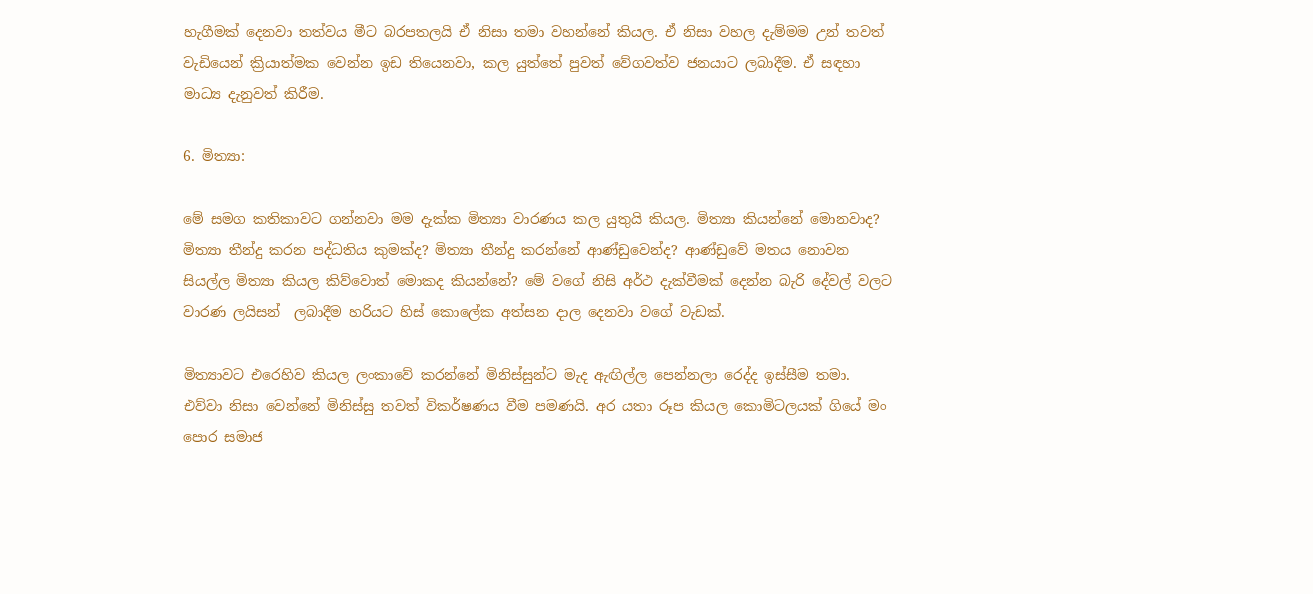හැගීමක් දෙනවා තත්වය මීට බරපතලයි ඒ නිසා තමා වහන්නේ කියල. ඒ නිසා වහල දැම්මම උන් තවත් වැඩියෙන් ක්‍රියාත්මක වෙන්න ඉඩ තියෙනවා, කල යුත්තේ පුවත් වේගවත්ව ජනයාට ලබාදීම. ඒ සඳහා මාධ්‍ය දැනුවත් කිරීම.

6. මිත්‍යා:

මේ සමග කතිකාවට ගන්නවා මම දැක්ක මිත්‍යා වාරණය කල යුතුයි කියල. මිත්‍යා කියන්නේ මොනවාද? මිත්‍යා තීන්දු කරන පද්ධතිය කුමක්ද? මිත්‍යා තීන්දු කරන්නේ ආණ්ඩුවෙන්ද? ආණ්ඩුවේ මතය නොවන සියල්ල මිත්‍යා කියල කිව්වොත් මොකද කියන්නේ? මේ වගේ නිසි අර්ථ දැක්වීමක් දෙන්න බැරි දේවල් වලට
වාරණ ලයිසන්  ලබාදීම හරියට හිස් කොලේක අත්සන දාල දෙනවා වගේ වැඩක්.

මිත්‍යාවට එරෙහිව කියල ලංකාවේ කරන්නේ මිනිස්සුන්ට මැද ඇඟිල්ල පෙන්නලා රෙද්ද ඉස්සීම තමා. එව්වා නිසා වෙන්නේ මිනිස්සු තවත් විකර්ෂණය වීම පමණයි. අර යතා රූප කියල කොමිටලයක් ගියේ මං පොර සමාජ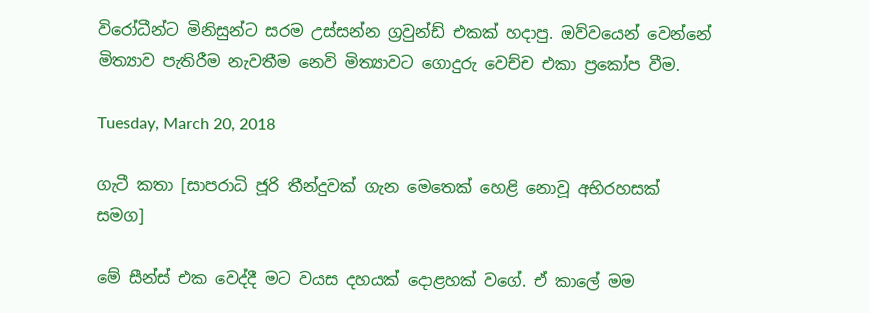විරෝධීන්ට මිනිසුන්ට සරම උස්සන්න ග්‍රවුන්ඩ් එකක් හදාපු. ඔව්වයෙන් වෙන්නේ මිත්‍යාව පැතිරීම නැවතීම නෙවි මිත්‍යාවට ගොදුරු වෙච්ච එකා ප්‍රකෝප වීම.

Tuesday, March 20, 2018

ගැටී කතා [සාපරාධි ජූරි තීන්දුවක් ගැන මෙතෙක් හෙළි නොවූ අභිරහසක් සමග]

මේ සීන්ස් එක වෙද්දී මට වයස දහයක් දොළහක් වගේ. ඒ කාලේ මම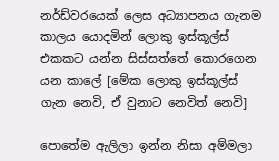නර්ඩ්වරයෙක් ලෙස අධ්‍යාපනය ගැනම කාලය යොදමින් ලොකු ඉස්කූල්ස් එකකට යන්න සිස්සත්තේ කොරගෙන යන කාලේ [මේක ලොකු ඉස්කූල්ස් ගැන නෙවි, ඒ වුනාට නෙවිත් නෙවි]

පොතේම ඇලිලා ඉන්න නිසා අම්මලා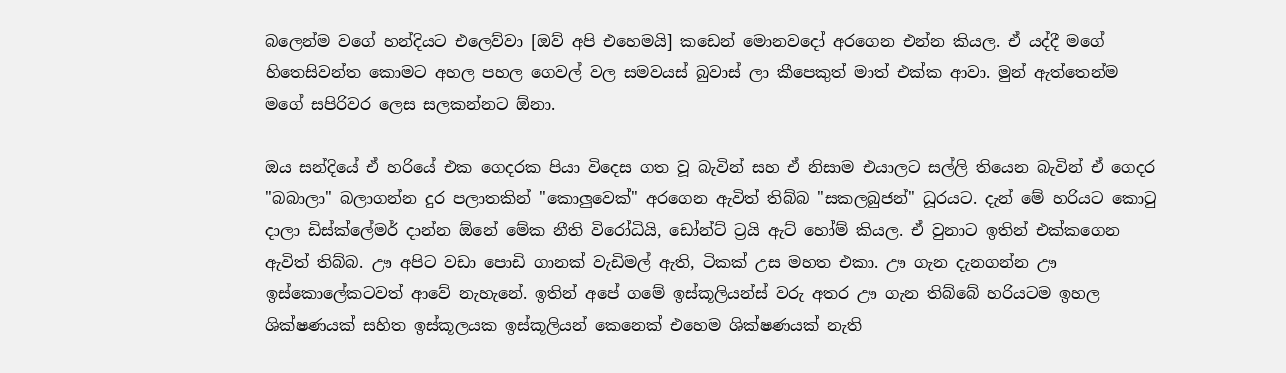බලෙන්ම වගේ හන්දියට එලෙව්වා [ඔව් අපි එහෙමයි] කඩෙන් මොනවදෝ අරගෙන එන්න කියල. ඒ යද්දී මගේ හිතෙසිවන්ත කොමට අහල පහල ගෙවල් වල සමවයස් බුවාස් ලා කීපෙකුත් මාත් එක්ක ආවා. මුන් ඇත්තෙන්ම මගේ සපිරිවර ලෙස සලකන්නට ඕනා.

ඔය සන්දියේ ඒ හරියේ එක ගෙදරක පියා විදෙස ගත වූ බැවින් සහ ඒ නිසාම එයාලට සල්ලි තියෙන බැවින් ඒ ගෙදර "බබාලා" බලාගන්න දුර පලාතකින් "කොලුවෙක්" අරගෙන ඇවිත් තිබ්බ "සකලබුජන්" ධූරයට. දැන් මේ හරියට කොටු දාලා ඩිස්ක්ලේමර් දාන්න ඕනේ මේක නීති විරෝධියි, ඩෝන්ට් ට්‍රයි ඇට් හෝම් කියල. ඒ වුනාට ඉතින් එක්කගෙන ඇවිත් තිබ්බ. ඌ අපිට වඩා පොඩි ගානක් වැඩිමල් ඇති, ටිකක් උස මහත එකා. ඌ ගැන දැනගන්න ඌ ඉස්කොලේකටවත් ආවේ නැහැනේ. ඉතින් අපේ ගමේ ඉස්කූලියන්ස් වරු අතර ඌ ගැන තිබ්බේ හරියටම ඉහල ශික්ෂණයක් සහිත ඉස්කූලයක ඉස්කූලියන් කෙනෙක් එහෙම ශික්ෂණයක් නැති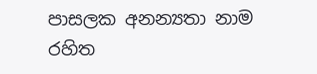පාසලක අනන්‍යතා නාම රහිත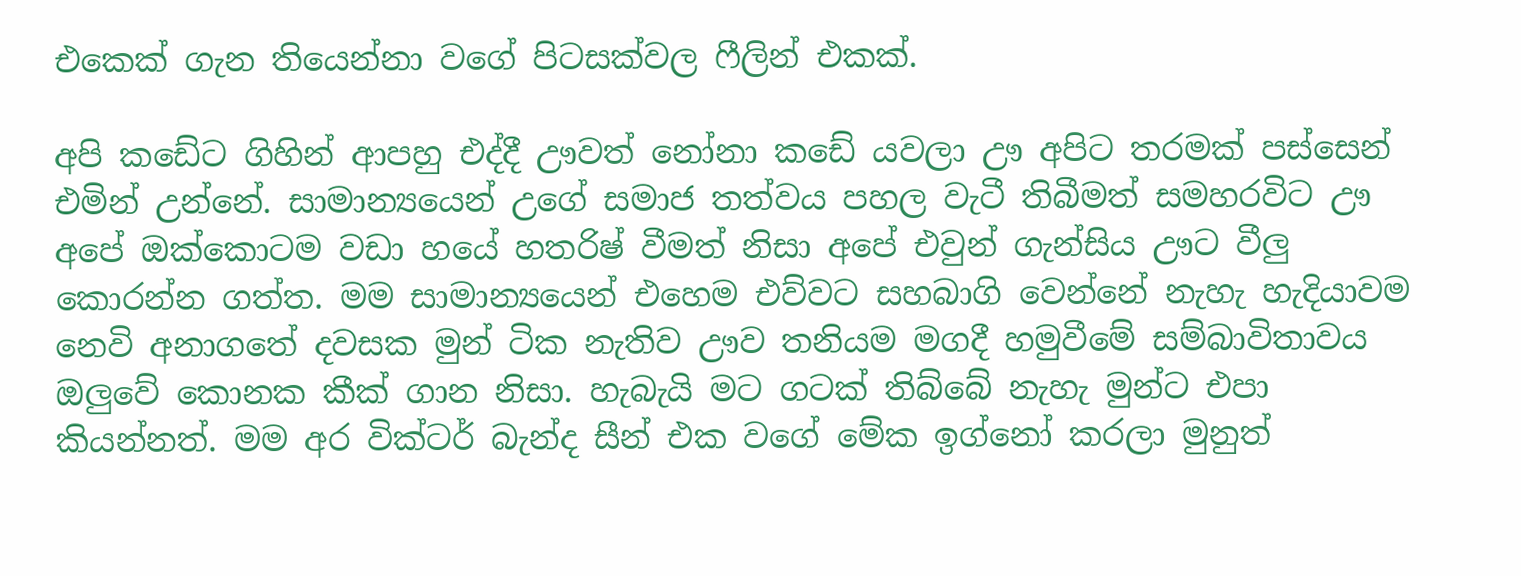එකෙක් ගැන තියෙන්නා වගේ පිටසක්වල ෆීලින් එකක්.

අපි කඩේට ගිහින් ආපහු එද්දී ඌවත් නෝනා කඩේ යවලා ඌ අපිට තරමක් පස්සෙන් එමින් උන්නේ. සාමාන්‍යයෙන් උගේ සමාජ තත්වය පහල වැටී තිබීමත් සමහරවිට ඌ අපේ ඔක්කොටම වඩා හයේ හතරිෂ් වීමත් නිසා අපේ එවුන් ගැන්සිය ඌට වීලු කොරන්න ගත්ත. මම සාමාන්‍යයෙන් එහෙම එව්වට සහබාගි වෙන්නේ නැහැ හැදියාවම නෙවි අනාගතේ දවසක මුන් ටික නැතිව ඌව තනියම මගදී හමුවීමේ සම්බාවිතාවය ඔලුවේ කොනක කීක් ගාන නිසා. හැබැයි මට ගටක් තිබ්බේ නැහැ මුන්ට එපා කියන්නත්. මම අර වික්ටර් බැන්ද සීන් එක වගේ මේක ඉග්නෝ කරලා මුනුත්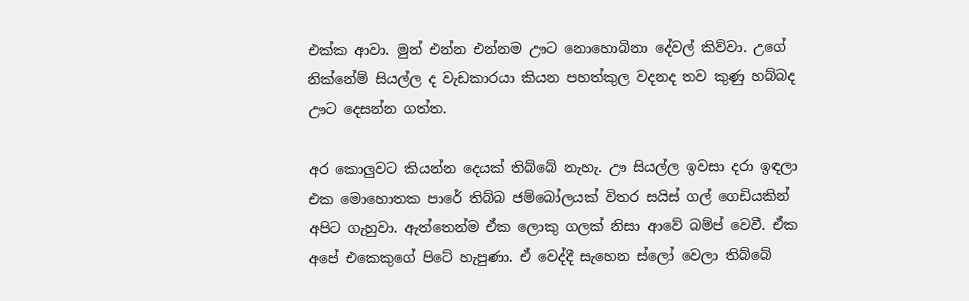එක්ක ආවා. මුන් එන්න එන්නම ඌට නොහොබිනා දේවල් කිව්වා. උගේ නික්නේම් සියල්ල ද වැඩකාරයා කියන පහත්කුල වදනද තව කුණු හබ්බද ඌට දෙසන්න ගත්ත.

අර කොලුවට කියන්න දෙයක් තිබ්බේ නැහැ. ඌ සියල්ල ඉවසා දරා ඉඳලා එක මොහොතක පාරේ තිබ්බ ජම්බෝලයක් විතර සයිස් ගල් ගෙඩියකින් අපිට ගැහුවා. ඇත්තෙන්ම ඒක ලොකු ගලක් නිසා ආවේ බම්ප් වෙවී. ඒක අපේ එකෙකුගේ පිටේ හැපුණා. ඒ වෙද්දී සැහෙන ස්ලෝ වෙලා තිබ්බේ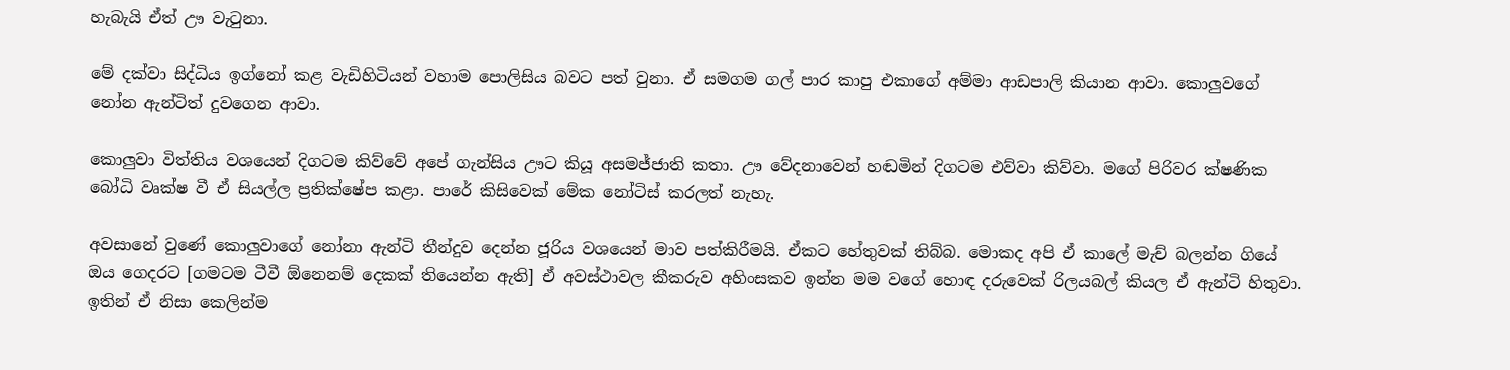හැබැයි ඒත් ඌ වැටුනා.

මේ දක්වා සිද්ධිය ඉග්නෝ කළ වැඩිහිටියන් වහාම පොලිසිය බවට පත් වුනා. ඒ සමගම ගල් පාර කාපු එකාගේ අම්මා ආඩපාලි කියාන ආවා. කොලුවගේ නෝන ඇන්ටිත් දුවගෙන ආවා.

කොලුවා විත්තිය වශයෙන් දිගටම කිව්වේ අපේ ගැන්සිය ඌට කියූ අසමජ්ජාති කතා. ඌ වේදනාවෙන් හඬමින් දිගටම එව්වා කිව්වා. මගේ පිරිවර ක්ෂණික බෝධි වෘක්ෂ වී ඒ සියල්ල ප්‍රතික්ෂේප කළා. පාරේ කිසිවෙක් මේක නෝටිස් කරලත් නැහැ.

අවසානේ වුණේ කොලුවාගේ නෝනා ඇන්ටි තීන්දුව දෙන්න ජූරිය වශයෙන් මාව පත්කිරීමයි. ඒකට හේතුවක් තිබ්බ. මොකද අපි ඒ කාලේ මැච් බලන්න ගියේ ඔය ගෙදරට [ගමටම ටීවී ඕනෙනම් දෙකක් තියෙන්න ඇති] ඒ අවස්ථාවල කීකරුව අහිංසකව ඉන්න මම වගේ හොඳ දරුවෙක් රිලයබල් කියල ඒ ඇන්ටි හිතුවා. ඉතින් ඒ නිසා කෙලින්ම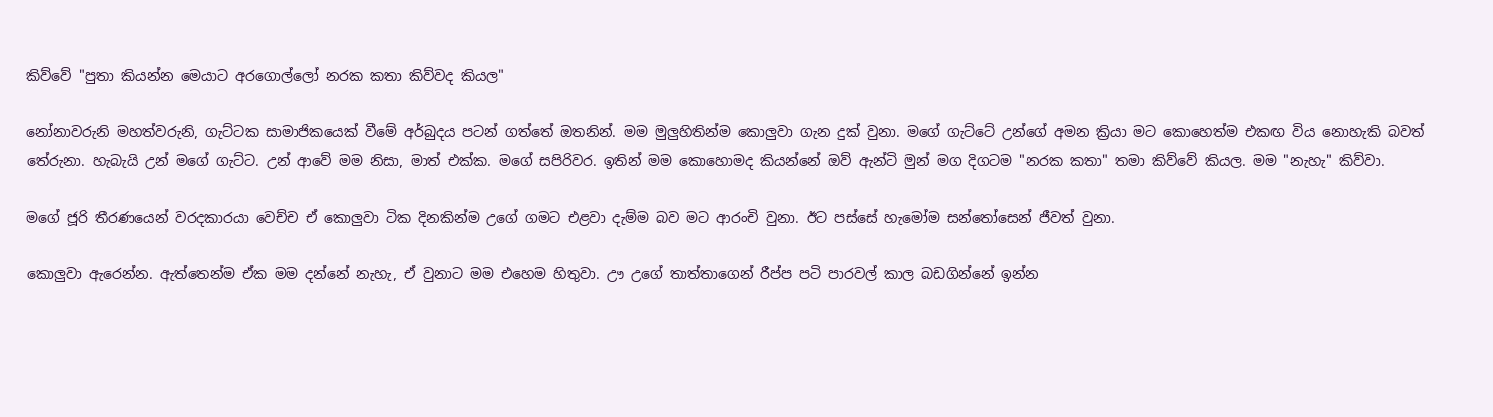කිව්වේ "පුතා කියන්න මෙයාට අරගොල්ලෝ නරක කතා කිව්වද කියල"

නෝනාවරුනි මහත්වරුනි, ගැට්ටක සාමාජිකයෙක් වීමේ අර්බුදය පටන් ගත්තේ ඔතනින්. මම මුලුහිතින්ම කොලුවා ගැන දුක් වුනා. මගේ ගැට්ටේ උන්ගේ අමන ක්‍රියා මට කොහෙත්ම එකඟ විය නොහැකි බවත් තේරුනා. හැබැයි උන් මගේ ගැට්ට. උන් ආවේ මම නිසා, මාත් එක්ක. මගේ සපිරිවර. ඉතින් මම කොහොමද කියන්නේ ඔව් ඇන්ටි මුන් මග දිගටම "නරක කතා" තමා කිව්වේ කියල. මම "නැහැ" කිව්වා.

මගේ ජූරි තීරණයෙන් වරදකාරයා වෙච්ච ඒ කොලුවා ටික දිනකින්ම උගේ ගමට එළවා දැම්ම බව මට ආරංචි වුනා. ඊට පස්සේ හැමෝම සන්තෝසෙන් ජීවත් වුනා.

කොලුවා ඇරෙන්න. ඇත්තෙන්ම ඒක මම දන්නේ නැහැ, ඒ වුනාට මම එහෙම හිතුවා. ඌ උගේ තාත්තාගෙන් රීප්ප පටි පාරවල් කාල බඩගින්නේ ඉන්න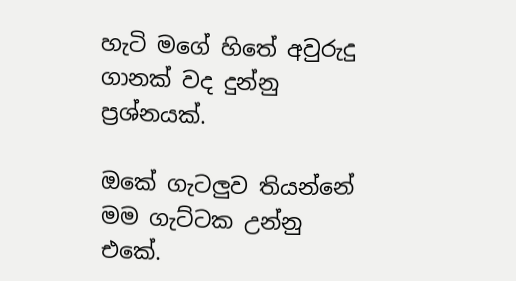හැටි මගේ හිතේ අවුරුදු ගානක් වද දුන්නු ප්‍රශ්නයක්.

ඔකේ ගැටලුව තියන්නේ මම ගැට්ටක උන්නු එකේ.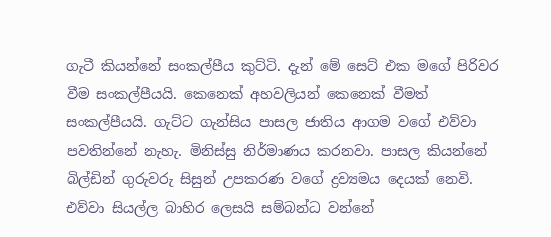ගැටී කියන්නේ සංකල්පීය කුට්ටි. දැන් මේ සෙට් එක මගේ පිරිවර වීම සංකල්පීයයි. කෙනෙක් අහවලියන් කෙනෙක් වීමත් සංකල්පීයයි. ගැට්ට ගැන්සිය පාසල ජාතිය ආගම වගේ එව්වා පවතින්නේ නැහැ. මිනිස්සු නිර්මාණය කරනවා. පාසල කියන්නේ බිල්ඩින් ගුරුවරු සිසුන් උපකරණ වගේ ද්‍රව්‍යමය දෙයක් නෙවි. එව්වා සියල්ල බාහිර ලෙසයි සම්බන්ධ වන්නේ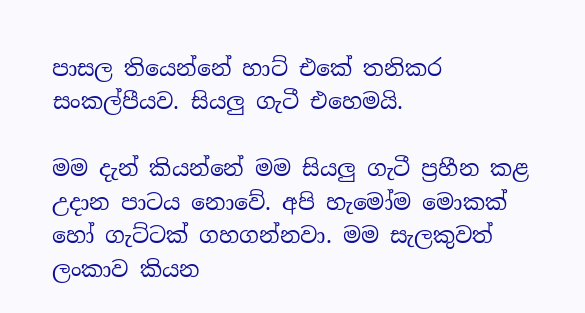පාසල තියෙන්නේ හාට් එකේ තනිකර සංකල්පීයව. සියලු ගැටී එහෙමයි.

මම දැන් කියන්නේ මම සියලු ගැටී ප්‍රහීන කළ උදාන පාටය නොවේ. අපි හැමෝම මොකක් හෝ ගැට්ටක් ගහගන්නවා. මම සැලකුවත් ලංකාව කියන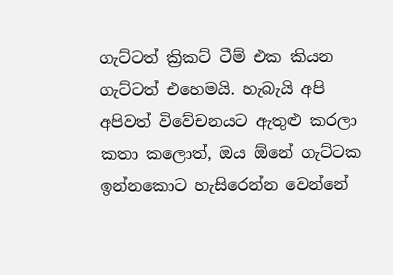ගැට්ටත් ක්‍රිකට් ටීම් එක කියන ගැට්ටත් එහෙමයි. හැබැයි අපි අපිවත් විවේචනයට ඇතුළු කරලා කතා කලොත්, ඔය ඕනේ ගැට්ටක ඉන්නකොට හැසිරෙන්න වෙන්නේ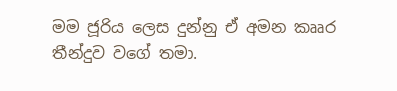මම ජූරිය ලෙස දුන්නු ඒ අමන කෲර තීන්දුව වගේ තමා.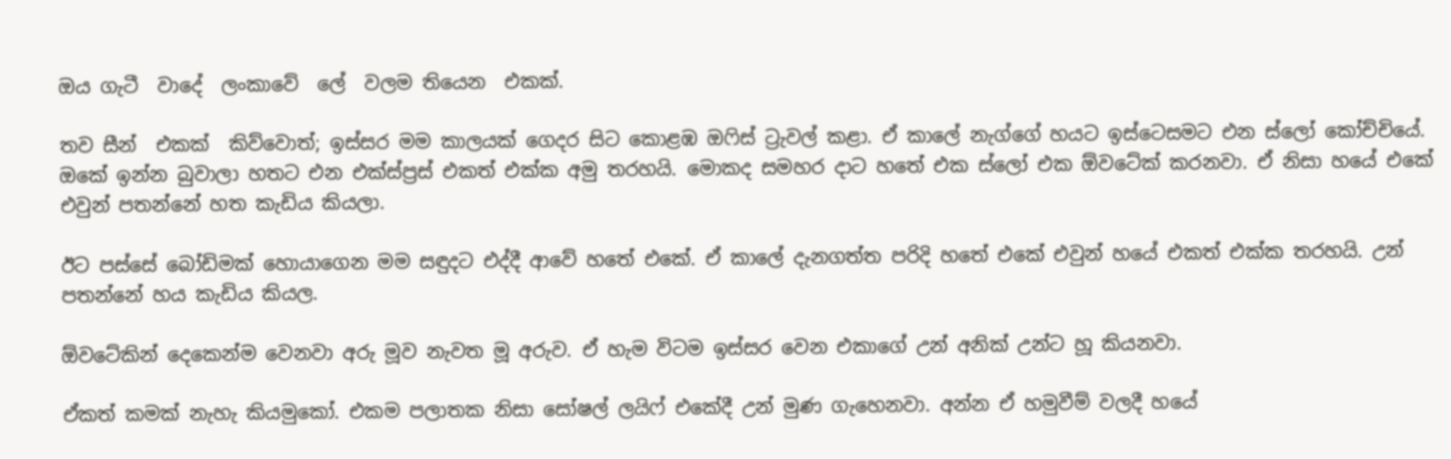ඔය ගැටී  වාදේ  ලංකාවේ  ලේ  වලම තියෙන  එකක්.

තව සීන්  එකක්  කිව්වොත්; ඉස්සර මම කාලයක් ගෙදර සිට කොළඹ ඔෆිස් ට්‍රැවල් කළා. ඒ කාලේ නැග්ගේ හයට ඉස්ටෙසමට එන ස්ලෝ කෝච්චියේ. ඔකේ ඉන්න බුවාලා හතට එන එක්ස්ප්‍රස් එකත් එක්ක අමු තරහයි. මොකද සමහර දාට හතේ එක ස්ලෝ එක ඕවටේක් කරනවා. ඒ නිසා හයේ එකේ එවුන් පතන්නේ හත කැඩිය කියලා.

ඊට පස්සේ බෝඩිමක් හොයාගෙන මම සඳුදට එද්දී ආවේ හතේ එකේ. ඒ කාලේ දැනගත්ත පරිදි හතේ එකේ එවුන් හයේ එකත් එක්ක තරහයි. උන් පතන්නේ හය කැඩිය කියල.

ඕවටේකින් දෙකෙන්ම වෙනවා අරු මූව නැවත මූ අරුව. ඒ හැම විටම ඉස්සර වෙන එකාගේ උන් අනික් උන්ට හූ කියනවා.

ඒකත් කමක් නැහැ කියමුකෝ. එකම පලාතක නිසා සෝෂල් ලයිෆ් එකේදී උන් මුණ ගැහෙනවා. අන්න ඒ හමුවීම් වලදී හයේ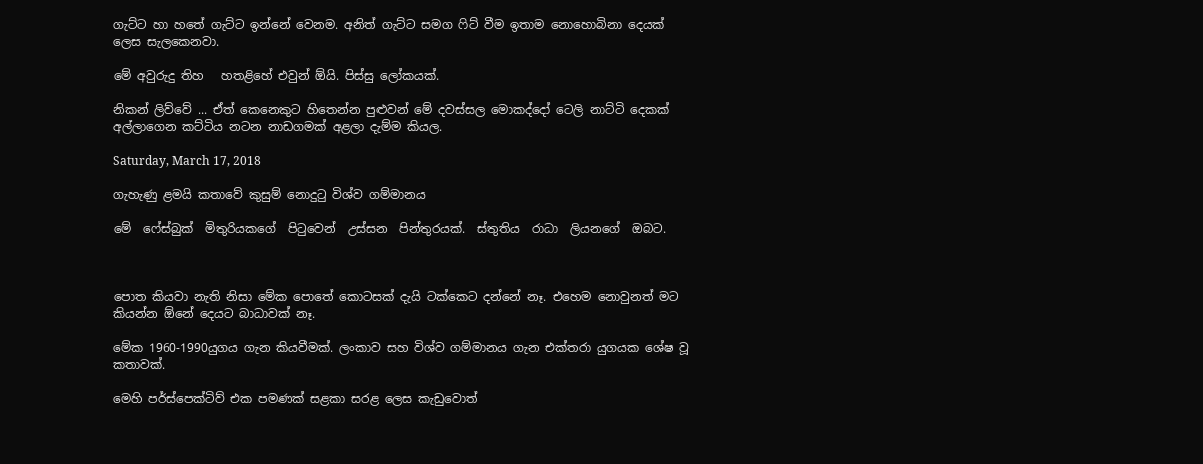ගැට්ට හා හතේ ගැට්ට ඉන්නේ වෙනම. අනිත් ගැට්ට සමග ෆිට් වීම ඉතාම නොහොබිනා දෙයක් ලෙස සැලකෙනවා.

මේ අවුරුදු තිහ   හතළිහේ එවුන් ඕයි. පිස්සු ලෝකයක්.

නිකන් ලිව්වේ ... ඒත් කෙනෙකුට හිතෙන්න පුළුවන් මේ දවස්සල මොකද්දෝ ටෙලි නාට්ටි දෙකක් අල්ලාගෙන කට්ටිය නටන නාඩගමක් අළලා දැම්ම කියල.

Saturday, March 17, 2018

ගැහැණු ළමයි කතාවේ කුසුම් නොදුටු විශ්ව ගම්මානය

මේ  ෆේස්බුක්  මිතුරියකගේ  පිටුවෙන්  උස්සන  පින්තුරයක්.  ස්තුතිය  රාධා  ලියනගේ  ඔබට.



පොත කියවා නැති නිසා මේක පොතේ කොටසක් දැයි ටක්කෙට දන්නේ නෑ. එහෙම නොවුනත් මට කියන්න ඕනේ දෙයට බාධාවක් නෑ.

මේක 1960-1990යුගය ගැන කියවීමක්. ලංකාව සහ විශ්ව ගම්මානය ගැන එක්තරා යුගයක ශේෂ වූ කතාවක්.

මෙහි පර්ස්පෙක්ටිව් එක පමණක් සළකා සරළ ලෙස කැඩුවොත්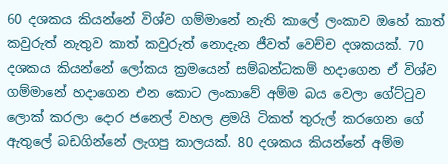60 දශකය කියන්නේ විශ්ව ගම්මානේ නැති කාලේ ලංකාව ඔහේ කාත් කවුරුත් නැතුව කාත් කවුරුත් නොදැන ජීවත් වෙච්ච දශකයක්. 70 දශකය කියන්නේ ලෝකය ක්‍රමයෙන් සම්බන්ධකම් හදාගෙන ඒ විශ්ව ගම්මානේ හදාගෙන එන කොට ලංකාවේ අම්ම බය වෙලා ගේට්ටුව ලොක් කරලා දොර ජනෙල් වහල ළමයි ටිකත් තුරුල් කරගෙන ගේ ඇතුලේ බඩගින්නේ ලැගපු කාලයක්. 80 දශකය කියන්නේ අම්ම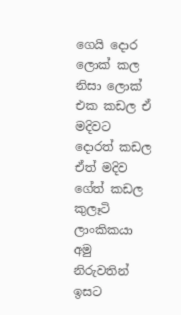ගෙයි දොර ලොක් කල නිසා ලොක් එක කඩල ඒ මදිවට දොරත් කඩල ඒත් මදිව ගේත් කඩල කුලෑටි ලාංකිකයා අමු නිරුවතින් ඉසට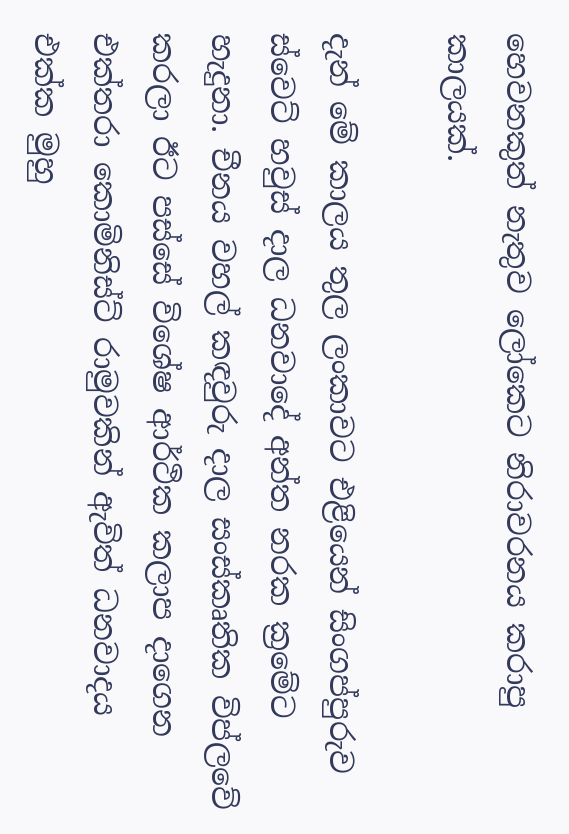හෙවනකුත් නැතුව ලෝකෙට නිරාවරනය කරාපු කාලයක්.

දැන් මේ කාලය තුල ලංකාවට එළියෙන් සිංගප්පුරුව ස්වෙට් හවුස් දාල ධනවාදේ අන්ත නරක ක්‍රමේට හැදුනා. චීනය වහල් කඳවුරු දාල සංස්කෘතික විප්ලවේ කරලා ඊට පස්සේ විශේෂ ආර්ථික කලාප දාගෙන එක්තරා කොමිනිස්ට් රාමුවකින් ඇවිත් ධනවාදය එක්ක මුහු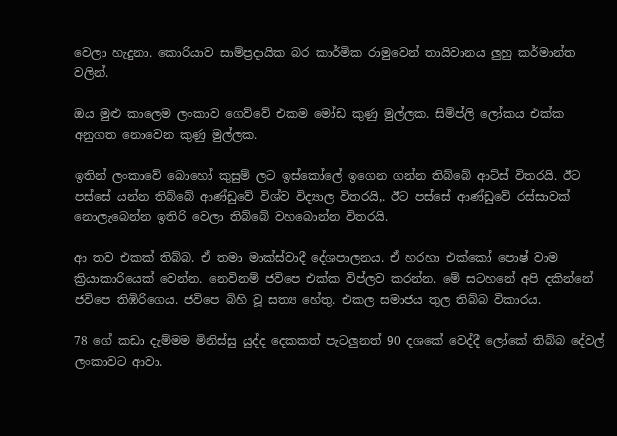වෙලා හැදුනා. කොරියාව සාම්ප්‍රදායික බර කාර්මික රාමුවෙන් තායිවානය ලුහු කර්මාන්ත වලින්.

ඔය මුළු කාලෙම ලංකාව ගෙව්වේ එකම මෝඩ කුණු මුල්ලක. සිම්ප්ලි ලෝකය එක්ක අනුගත නොවෙන කුණු මුල්ලක.

ඉතින් ලංකාවේ බොහෝ කුසුම් ලට ඉස්කෝලේ ඉගෙන ගන්න තිබ්බේ ආට්ස් විතරයි. ඊට පස්සේ යන්න තිබ්බේ ආණ්ඩුවේ විශ්ව විද්‍යාල විතරයි,. ඊට පස්සේ ආණ්ඩුවේ රස්සාවක් නොලැබෙන්න ඉතිරි වෙලා තිබ්බේ වහබොන්න විතරයි.

ආ තව එකක් තිබ්බ. ඒ තමා මාක්ස්වාදී දේශපාලනය. ඒ හරහා එක්කෝ පොෂ් වාම ක්‍රියාකාරියෙක් වෙන්න. නෙවිනම් ජවිපෙ එක්ක විප්ලව කරන්න. මේ සටහනේ අපි දකින්නේ ජවිපෙ තිඹිරිගෙය. ජවිපෙ බිහි වූ සත්‍ය හේතු. එකල සමාජය තුල තිබ්බ විකාරය.

78 ගේ කඩා දැම්මම මිනිස්සු යුද්ද දෙකකත් පැටලුනත් 90 දශකේ වෙද්දී ලෝකේ තිබ්බ දේවල් ලංකාවට ආවා.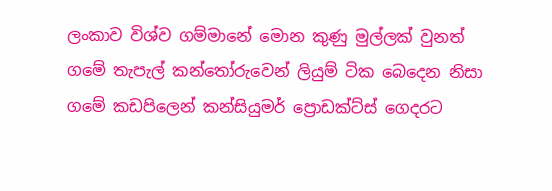ලංකාව විශ්ව ගම්මානේ මොන කුණු මුල්ලක් වුනත් ගමේ තැපැල් කන්තෝරුවෙන් ලියුම් ටික බෙදෙන නිසා ගමේ කඩපිලෙන් කන්සියුමර් ප්‍රොඩක්ට්ස් ගෙදරට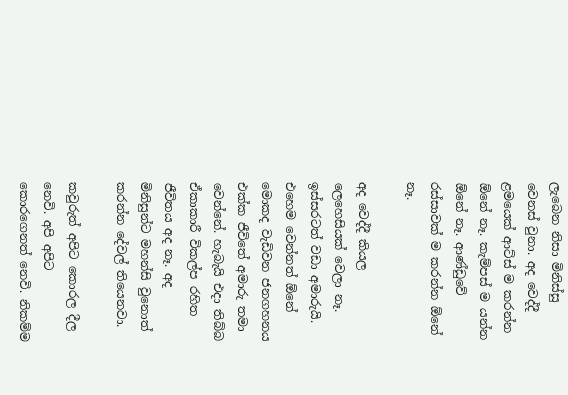ලැබෙන නිසා මිනිස්සු වෙනස් වුනා. අද වෙද්දී ළමයෙක් ආට්ස් ම කරන්න ඕනේ නෑ. කැම්පස් ම යන්න ඕනේ නෑ. ආණ්ඩුවේ රස්සාවක් ම කරන්න ඕනේ නෑ.

අද වෙද්දී කියල ලෙහෙසියක් වෙලා නෑ. ඉස්සරටත් වඩා අමාරුයි. එහෙම වෙන්නත් ඕනේ මොකද වැඩිවන ජනගහනය එක්ක ජීවිතේ අමාරු තමා වෙන්නේ. හැබැයි එදා තිබ්බ ඒකාකාරී විකල්ප රහිත ජීවිතය අද නෑ. අද මිනිසුන්ට මහන්සි වුනොත් කරන්න දේවල් තියෙනවා.

කවුරුත් අපිට කොරල දීල නෙවි. අපි අපිට කොරගෙනත් නෙවි. නිකම්ම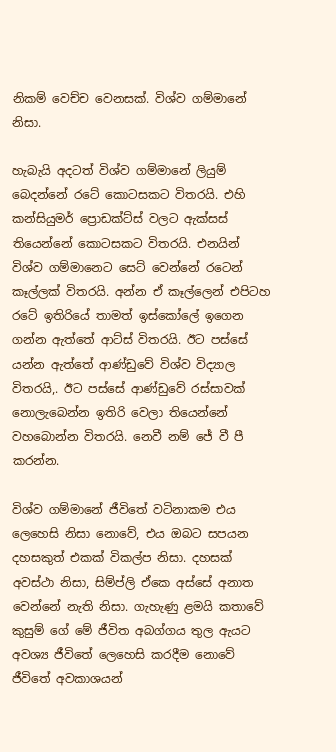නිකම් වෙච්ච වෙනසක්. විශ්ව ගම්මානේ නිසා.

හැබැයි අදටත් විශ්ව ගම්මානේ ලියුම් බෙදන්නේ රටේ කොටසකට විතරයි. එහි කන්සියුමර් ප්‍රොඩක්ට්ස් වලට ඇක්සස් තියෙන්නේ කොටසකට විතරයි. එනයින් විශ්ව ගම්මානෙට සෙට් වෙන්නේ රටෙන් කෑල්ලක් විතරයි. අන්න ඒ කෑල්ලෙන් එපිටහ රටේ ඉතිරියේ තාමත් ඉස්කෝලේ ඉගෙන ගන්න ඇත්තේ ආට්ස් විතරයි. ඊට පස්සේ යන්න ඇත්තේ ආණ්ඩුවේ විශ්ව විද්‍යාල විතරයි,. ඊට පස්සේ ආණ්ඩුවේ රස්සාවක් නොලැබෙන්න ඉතිරි වෙලා තියෙන්නේ වහබොන්න විතරයි. නෙවී නම් ජේ වී පී කරන්න.

විශ්ව ගම්මානේ ජීවිතේ වටිනාකම එය ලෙහෙසි නිසා නොවේ, එය ඔබට සපයන දහසකුත් එකක් විකල්ප නිසා. දහසක් අවස්ථා නිසා, සිම්ප්ලි ඒකෙ අස්සේ අනාත වෙන්නේ නැති නිසා. ගැහැණු ළමයි කතාවේ කුසුම් ගේ මේ ජීවිත අබග්ගය තුල ඇයට අවශ්‍ය ජීවිතේ ලෙහෙසි කරදීම නොවේ ජීවිතේ අවකාශයන්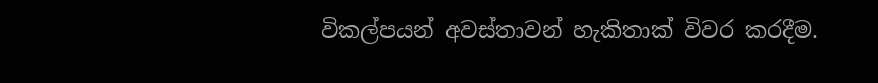විකල්පයන් අවස්තාවන් හැකිතාක් විවර කරදීම.